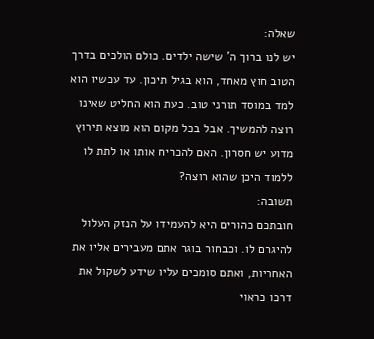שאלה:
יש לנו ברוך ה' שישה ילדים. כולם הולכים בדרך הטוב חוץ מאחד, הוא בגיל תיכון. עד עכשיו הוא למד במוסד תורני טוב. כעת הוא החליט שאינו רוצה להמשיך. אבל בכל מקום הוא מוצא תירוץ מדוע יש חסרון. האם להכריח אותו או לתת לו ללמוד היכן שהוא רוצה?
תשובה:
חובתכם כהורים היא להעמידו על הנזק העלול להיגרם לו. וכבחור בוגר אתם מעבירים אליו את האחריות, ואתם סומכים עליו שידע לשקול את דרכו כראוי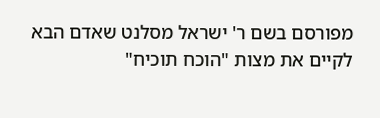מפורסם בשם ר' ישראל מסלנט שאדם הבא לקיים את מצות "הוכח תוכיח"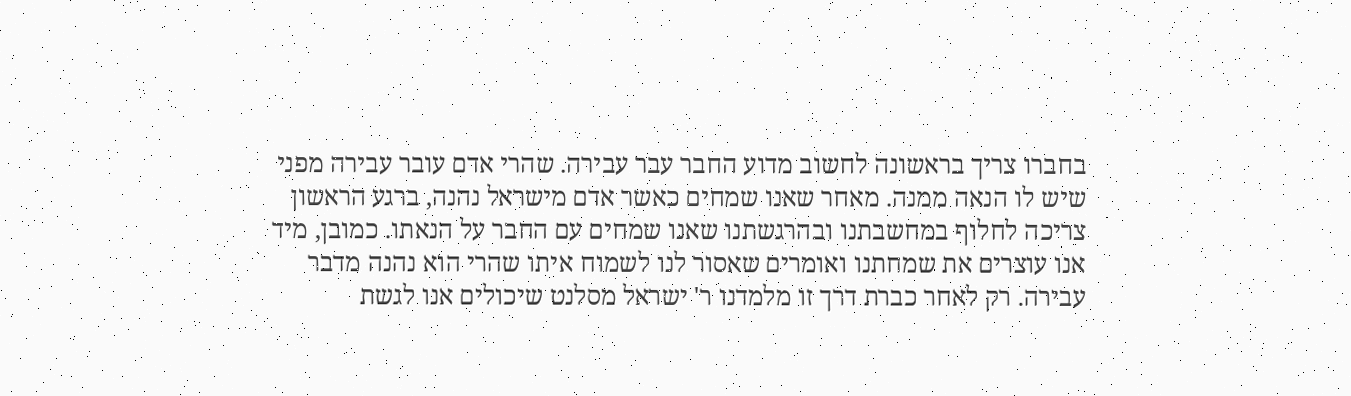בחברו צריך בראשונה לחשוב מדוע החבר עבר עבירה. שהרי אדם עובר עבירה מפני שיש לו הנאה ממנה. מאחר שאנו שמחים כאשר אדם מישראל נהנה, ברגע הראשון צריכה לחלוף במחשבתנו ובהרגשתנו שאנו שמחים עם החבר על הנאתו. כמובן, מיד אנו עוצרים את שמחתנו ואומרים שאסור לנו לשמוח איתו שהרי הוא נהנה מדבר עבירה. רק לאחר כברת דרך זו מלמדנו ר' ישראל מסלנט שיכולים אנו לגשת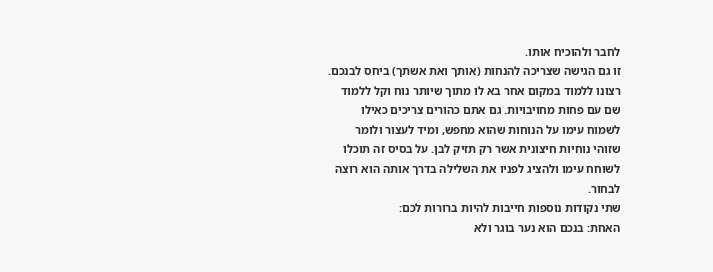לחבר ולהוכיח אותו.
זו גם הגישה שצריכה להנחות (אותך ואת אשתך) ביחס לבנכם. רצונו ללמוד במקום אחר בא לו מתוך שיותר נוח וקל ללמוד שם עם פחות מחויבויות. גם אתם כהורים צריכים כאילו לשמוח עימו על הנוחות שהוא מחפש, ומיד לעצור ולומר שזוהי נוחיות חיצונית אשר רק תזיק לבן. על בסיס זה תוכלו לשוחח עימו ולהציג לפניו את השלילה בדרך אותה הוא רוצה לבחור.
שתי נקודות נוספות חייבות להיות ברורות לכם:
האחת: בנכם הוא נער בוגר ולא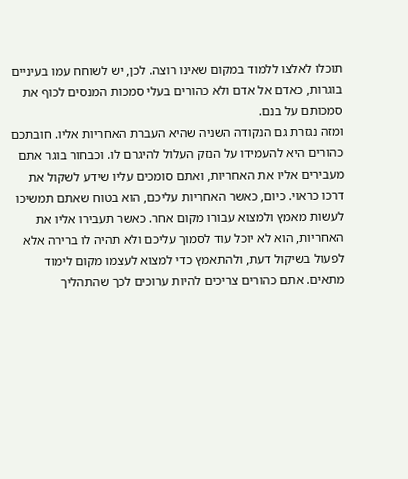תוכלו לאלצו ללמוד במקום שאינו רוצה. לכן, יש לשוחח עמו בעיניים בוגרות, כאדם אל אדם ולא כהורים בעלי סמכות המנסים לכוף את סמכותם על בנם.
ומזה נגזרת גם הנקודה השניה שהיא העברת האחריות אליו. חובתכם כהורים היא להעמידו על הנזק העלול להיגרם לו. וכבחור בוגר אתם מעבירים אליו את האחריות, ואתם סומכים עליו שידע לשקול את דרכו כראוי. כיום, כאשר האחריות עליכם, הוא בטוח שאתם תמשיכו לעשות מאמץ ולמצוא עבורו מקום אחר. כאשר תעבירו אליו את האחריות, הוא לא יוכל עוד לסמוך עליכם ולא תהיה לו ברירה אלא לפעול בשיקול דעת, ולהתאמץ כדי למצוא לעצמו מקום לימוד מתאים. אתם כהורים צריכים להיות ערוכים לכך שהתהליך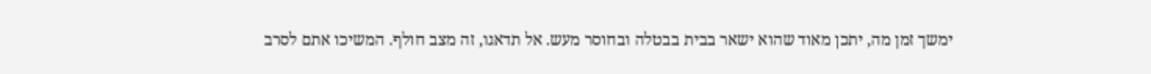ימשך זמן מה, יתכן מאוד שהוא ישאר בבית בבטלה ובחוסר מעש. אל תדאגו, זה מצב חולף. המשיכו אתם לסרב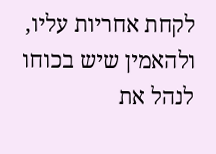לקחת אחריות עליו, ולהאמין שיש בכוחו לנהל את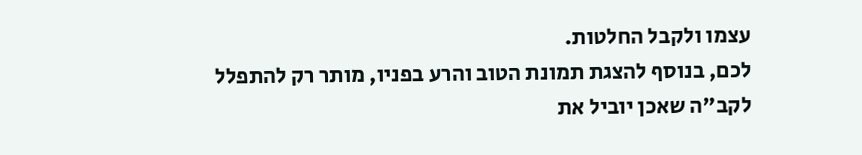עצמו ולקבל החלטות.
לכם, בנוסף להצגת תמונת הטוב והרע בפניו, מותר רק להתפלל לקב"ה שאכן יוביל את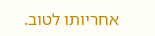אחריותו לטוב.